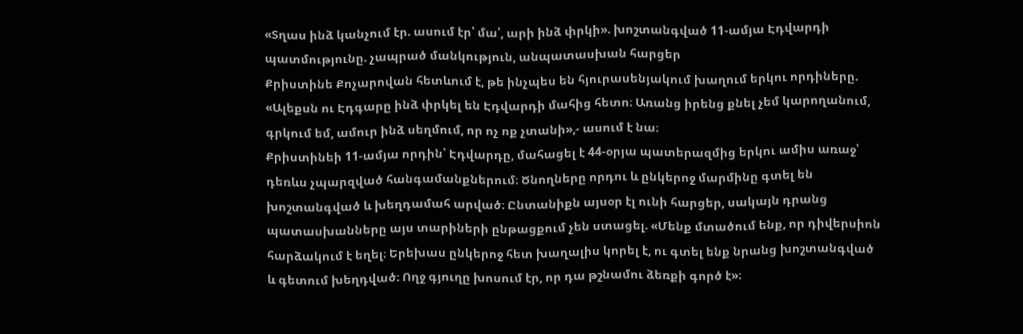«Տղաս ինձ կանչում էր. ասում էր՝ մա՛, արի ինձ փրկի». խոշտանգված 11-ամյա Էդվարդի պատմությունը. չապրած մանկություն, անպատասխան հարցեր
Քրիստինե Քոչարովան հետևում է, թե ինչպես են հյուրասենյակում խաղում երկու որդիները. «Ալեքսն ու Էդգարը ինձ փրկել են Էդվարդի մահից հետո։ Առանց իրենց քնել չեմ կարողանում, գրկում եմ, ամուր ինձ սեղմում, որ ոչ ոք չտանի»,- ասում է նա։
Քրիստինեի 11-ամյա որդին՝ Էդվարդը, մահացել է 44-օրյա պատերազմից երկու ամիս առաջ՝ դեռևս չպարզված հանգամանքներում։ Ծնողները որդու և ընկերոջ մարմինը գտել են խոշտանգված և խեղդամահ արված։ Ընտանիքն այսօր էլ ունի հարցեր, սակայն դրանց պատասխանները այս տարիների ընթացքում չեն ստացել. «Մենք մտածում ենք, որ դիվերսիոն հարձակում է եղել։ Երեխաս ընկերոջ հետ խաղալիս կորել է, ու գտել ենք նրանց խոշտանգված և գետում խեղդված։ Ողջ գյուղը խոսում էր, որ դա թշնամու ձեռքի գործ է»։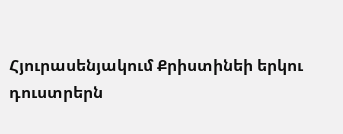Հյուրասենյակում Քրիստինեի երկու դուստրերն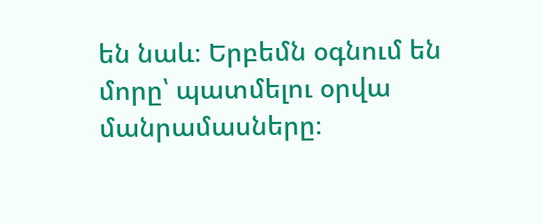են նաև։ Երբեմն օգնում են մորը՝ պատմելու օրվա մանրամասները։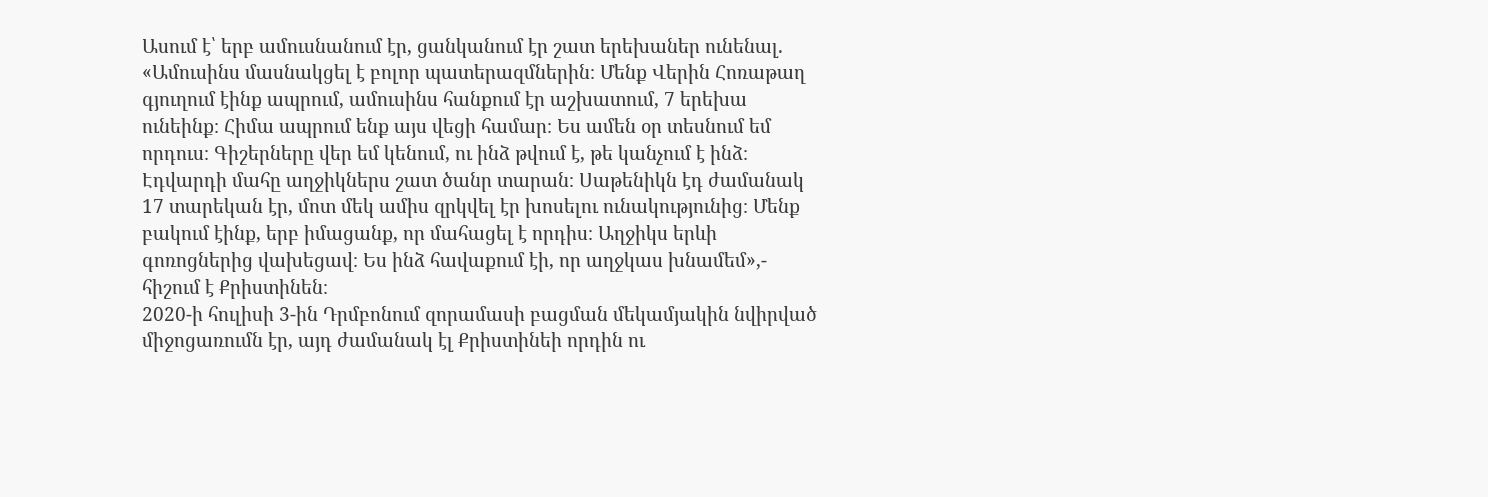Ասում է՝ երբ ամուսնանում էր, ցանկանում էր շատ երեխաներ ունենալ. «Ամուսինս մասնակցել է բոլոր պատերազմներին։ Մենք Վերին Հոռաթաղ գյուղում էինք ապրում, ամուսինս հանքում էր աշխատում, 7 երեխա ունեինք։ Հիմա ապրում ենք այս վեցի համար։ Ես ամեն օր տեսնում եմ որդուս։ Գիշերները վեր եմ կենում, ու ինձ թվում է, թե կանչում է ինձ։ Էդվարդի մահը աղջիկներս շատ ծանր տարան։ Սաթենիկն էդ ժամանակ 17 տարեկան էր, մոտ մեկ ամիս զրկվել էր խոսելու ունակությունից։ Մենք բակում էինք, երբ իմացանք, որ մահացել է որդիս։ Աղջիկս երևի գոռոցներից վախեցավ։ Ես ինձ հավաքում էի, որ աղջկաս խնամեմ»,- հիշում է Քրիստինեն։
2020-ի հուլիսի 3-ին Դրմբոնում զորամասի բացման մեկամյակին նվիրված միջոցառումն էր, այդ ժամանակ էլ Քրիստինեի որդին ու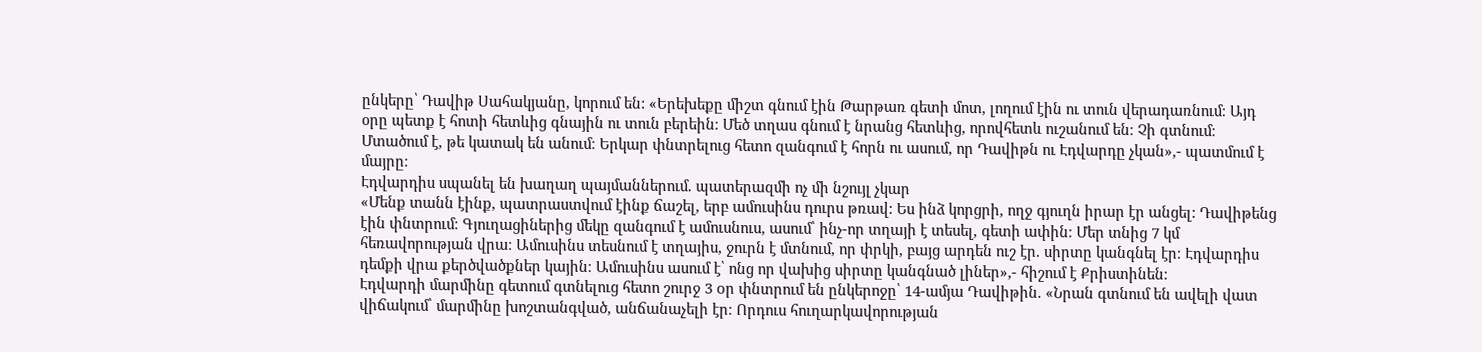ընկերը՝ Դավիթ Սահակյանը, կորում են: «Երեխեքը միշտ գնում էին Թարթառ գետի մոտ, լողում էին ու տուն վերադառնում։ Այդ օրը պետք է հոտի հետևից գնային ու տուն բերեին։ Մեծ տղաս գնում է նրանց հետևից, որովհետև ուշանում են։ Չի գտնում։ Մտածում է, թե կատակ են անում։ Երկար փնտրելուց հետո զանգում է հորն ու ասում, որ Դավիթն ու Էդվարդը չկան»,- պատմում է մայրը։
Էդվարդիս սպանել են խաղաղ պայմաններում. պատերազմի ոչ մի նշույլ չկար
«Մենք տանն էինք, պատրաստվում էինք ճաշել, երբ ամուսինս դուրս թռավ: Ես ինձ կորցրի, ողջ գյուղն իրար էր անցել: Դավիթենց էին փնտրում։ Գյուղացիներից մեկը զանգում է ամուսնուս, ասում՝ ինչ-որ տղայի է տեսել, գետի ափին։ Մեր տնից 7 կմ հեռավորության վրա։ Ամուսինս տեսնում է տղայիս, ջուրն է մտնում, որ փրկի, բայց արդեն ուշ էր. սիրտը կանգնել էր։ Էդվարդիս դեմքի վրա քերծվածքներ կային։ Ամուսինս ասում է՝ ոնց որ վախից սիրտը կանգնած լիներ»,- հիշում է Քրիստինեն։
Էդվարդի մարմինը գետում գտնելուց հետո շուրջ 3 oր փնտրում են ընկերոջը՝ 14-ամյա Դավիթին. «Նրան գտնում են ավելի վատ վիճակում՝ մարմինը խոշտանգված, անճանաչելի էր։ Որդուս հուղարկավորության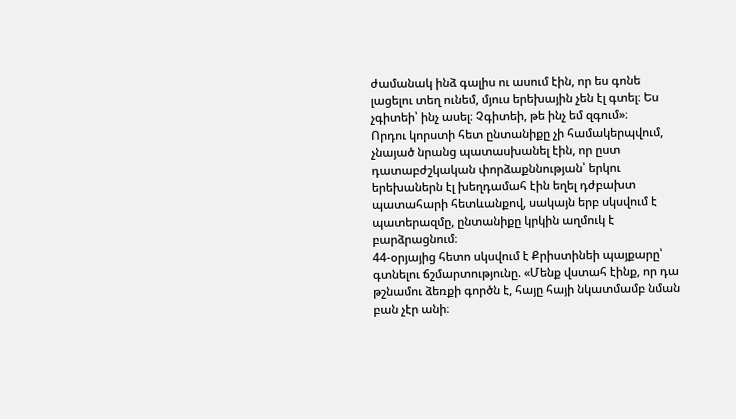ժամանակ ինձ գալիս ու ասում էին, որ ես գոնե լացելու տեղ ունեմ, մյուս երեխային չեն էլ գտել։ Ես չգիտեի՝ ինչ ասել։ Չգիտեի, թե ինչ եմ զգում»։
Որդու կորստի հետ ընտանիքը չի համակերպվում, չնայած նրանց պատասխանել էին, որ ըստ դատաբժշկական փորձաքննության՝ երկու երեխաներն էլ խեղդամահ էին եղել դժբախտ պատահարի հետևանքով, սակայն երբ սկսվում է պատերազմը, ընտանիքը կրկին աղմուկ է բարձրացնում։
44-օրյայից հետո սկսվում է Քրիստինեի պայքարը՝ գտնելու ճշմարտությունը. «Մենք վստահ էինք, որ դա թշնամու ձեռքի գործն է, հայը հայի նկատմամբ նման բան չէր անի։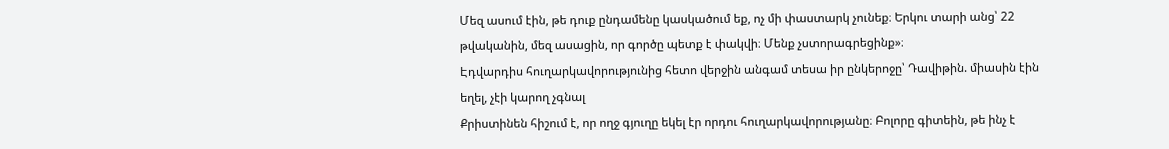Մեզ ասում էին, թե դուք ընդամենը կասկածում եք, ոչ մի փաստարկ չունեք։ Երկու տարի անց՝ 22 թվականին, մեզ ասացին, որ գործը պետք է փակվի։ Մենք չստորագրեցինք»։
Էդվարդիս հուղարկավորությունից հետո վերջին անգամ տեսա իր ընկերոջը՝ Դավիթին. միասին էին եղել, չէի կարող չգնալ
Քրիստինեն հիշում է, որ ողջ գյուղը եկել էր որդու հուղարկավորությանը։ Բոլորը գիտեին, թե ինչ է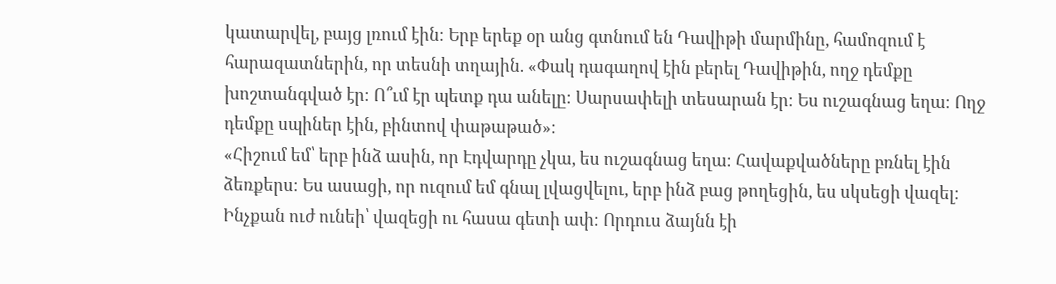կատարվել, բայց լռում էին։ Երբ երեք օր անց գտնում են Դավիթի մարմինը, համոզում է հարազատներին, որ տեսնի տղային. «Փակ դագաղով էին բերել Դավիթին, ողջ դեմքը խոշտանգված էր։ Ո՞ւմ էր պետք դա անելը։ Սարսափելի տեսարան էր։ Ես ուշագնաց եղա։ Ողջ դեմքը սպիներ էին, բինտով փաթաթած»։
«Հիշում եմ՝ երբ ինձ ասին, որ Էդվարդը չկա, ես ուշագնաց եղա։ Հավաքվածները բռնել էին ձեռքերս։ Ես ասացի, որ ուզում եմ գնալ լվացվելու, երբ ինձ բաց թողեցին, ես սկսեցի վազել։ Ինչքան ուժ ունեի՝ վազեցի ու հասա գետի ափ։ Որդուս ձայնն էի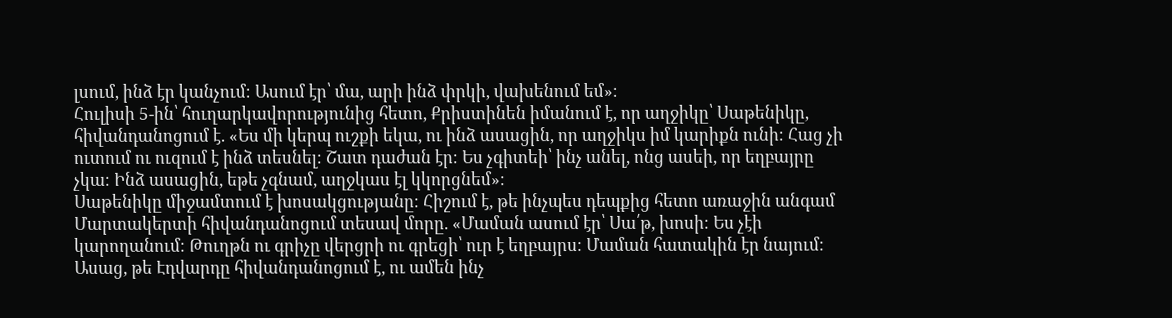լսում, ինձ էր կանչում։ Ասում էր՝ մա, արի ինձ փրկի, վախենում եմ»։
Հուլիսի 5-ին՝ հուղարկավորությունից հետո, Քրիստինեն իմանում է, որ աղջիկը՝ Սաթենիկը, հիվանդանոցում է. «Ես մի կերպ ուշքի եկա, ու ինձ ասացին, որ աղջիկս իմ կարիքն ունի։ Հաց չի ուտում ու ուզում է ինձ տեսնել։ Շատ դաժան էր։ Ես չգիտեի՝ ինչ անել, ոնց ասեի, որ եղբայրը չկա։ Ինձ ասացին, եթե չգնամ, աղջկաս էլ կկորցնեմ»։
Սաթենիկը միջամտում է խոսակցությանը։ Հիշում է, թե ինչպես դեպքից հետո առաջին անգամ Մարտակերտի հիվանդանոցում տեսավ մորը. «Մաման ասում էր՝ Սա՛թ, խոսի։ Ես չէի կարողանում։ Թուղթն ու գրիչը վերցրի ու գրեցի՝ ուր է եղբայրս։ Մաման հատակին էր նայում։ Ասաց, թե Էդվարդը հիվանդանոցում է, ու ամեն ինչ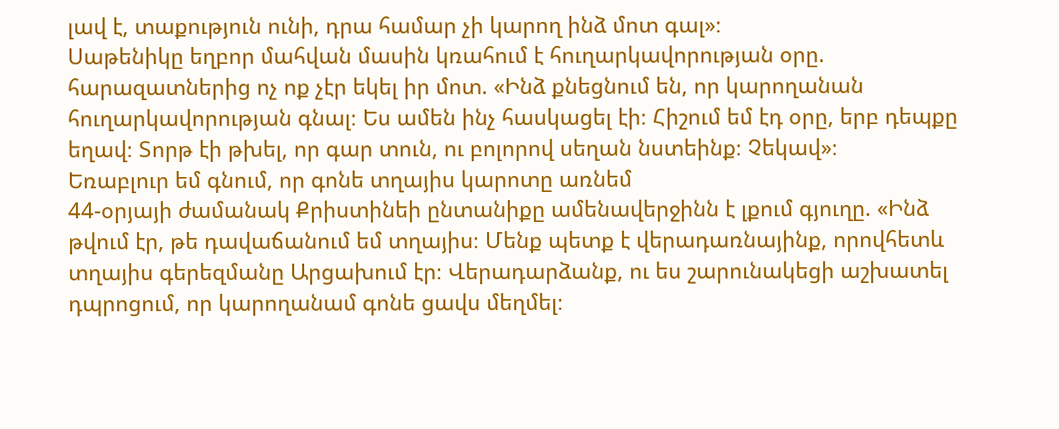լավ է, տաքություն ունի, դրա համար չի կարող ինձ մոտ գալ»։
Սաթենիկը եղբոր մահվան մասին կռահում է հուղարկավորության օրը. հարազատներից ոչ ոք չէր եկել իր մոտ. «Ինձ քնեցնում են, որ կարողանան հուղարկավորության գնալ։ Ես ամեն ինչ հասկացել էի։ Հիշում եմ էդ օրը, երբ դեպքը եղավ։ Տորթ էի թխել, որ գար տուն, ու բոլորով սեղան նստեինք։ Չեկավ»։
Եռաբլուր եմ գնում, որ գոնե տղայիս կարոտը առնեմ
44-օրյայի ժամանակ Քրիստինեի ընտանիքը ամենավերջինն է լքում գյուղը. «Ինձ թվում էր, թե դավաճանում եմ տղայիս։ Մենք պետք է վերադառնայինք, որովհետև տղայիս գերեզմանը Արցախում էր։ Վերադարձանք, ու ես շարունակեցի աշխատել դպրոցում, որ կարողանամ գոնե ցավս մեղմել։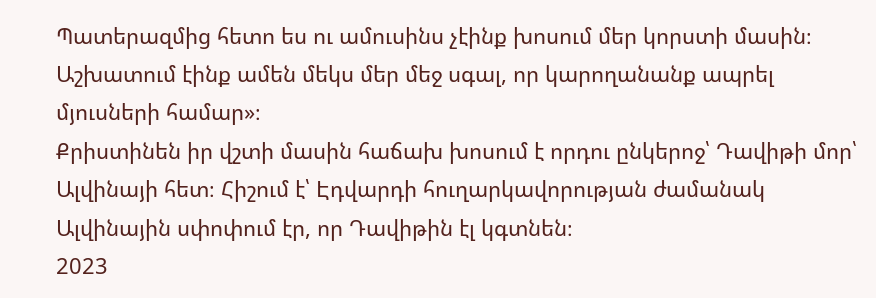Պատերազմից հետո ես ու ամուսինս չէինք խոսում մեր կորստի մասին։ Աշխատում էինք ամեն մեկս մեր մեջ սգալ, որ կարողանանք ապրել մյուսների համար»։
Քրիստինեն իր վշտի մասին հաճախ խոսում է որդու ընկերոջ՝ Դավիթի մոր՝ Ալվինայի հետ։ Հիշում է՝ Էդվարդի հուղարկավորության ժամանակ Ալվինային սփոփում էր, որ Դավիթին էլ կգտնեն։
2023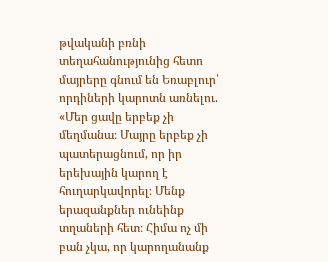թվականի բռնի տեղահանությունից հետո մայրերը գնում են Եռաբլուր՝ որդիների կարոտն առնելու. «Մեր ցավը երբեք չի մեղմանա։ Մայրը երբեք չի պատերացնում, որ իր երեխային կարող է հուղարկավորել։ Մենք երազանքներ ունեինք տղաների հետ։ Հիմա ոչ մի բան չկա, որ կարողանանք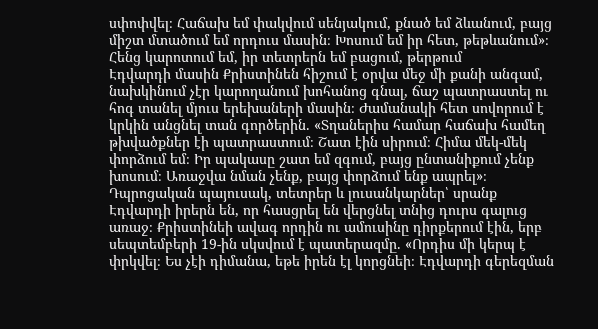սփոփվել։ Հաճախ եմ փակվում սենյակում, քնած եմ ձևանում, բայց միշտ մտածում եմ որդուս մասին։ Խոսում եմ իր հետ, թեթևանում»։
Հենց կարոտում եմ, իր տետրերն եմ բացում, թերթում
Էդվարդի մասին Քրիստինեն հիշում է օրվա մեջ մի քանի անգամ, նախկինում չէր կարողանում խոհանոց գնալ, ճաշ պատրաստել ու հոգ տանել մյուս երեխաների մասին։ Ժամանակի հետ սովորում է կրկին անցնել տան գործերին. «Տղաներիս համար հաճախ համեղ թխվածքներ էի պատրաստում։ Շատ էին սիրում։ Հիմա մեկ-մեկ փորձում եմ։ Իր պակասը շատ եմ զգում, բայց ընտանիքում չենք խոսում։ Առաջվա նման չենք, բայց փորձում ենք ապրել»։
Դպրոցական պայուսակ, տետրեր և լուսանկարներ՝ սրանք Էդվարդի իրերն են, որ հասցրել են վերցնել տնից դուրս գալուց առաջ։ Քրիստինեի ավագ որդին ու ամուսինը դիրքերում էին, երբ սեպտեմբերի 19-ին սկսվում է պատերազմը. «Որդիս մի կերպ է փրկվել։ Ես չէի դիմանա, եթե իրեն էլ կորցնեի։ Էդվարդի գերեզման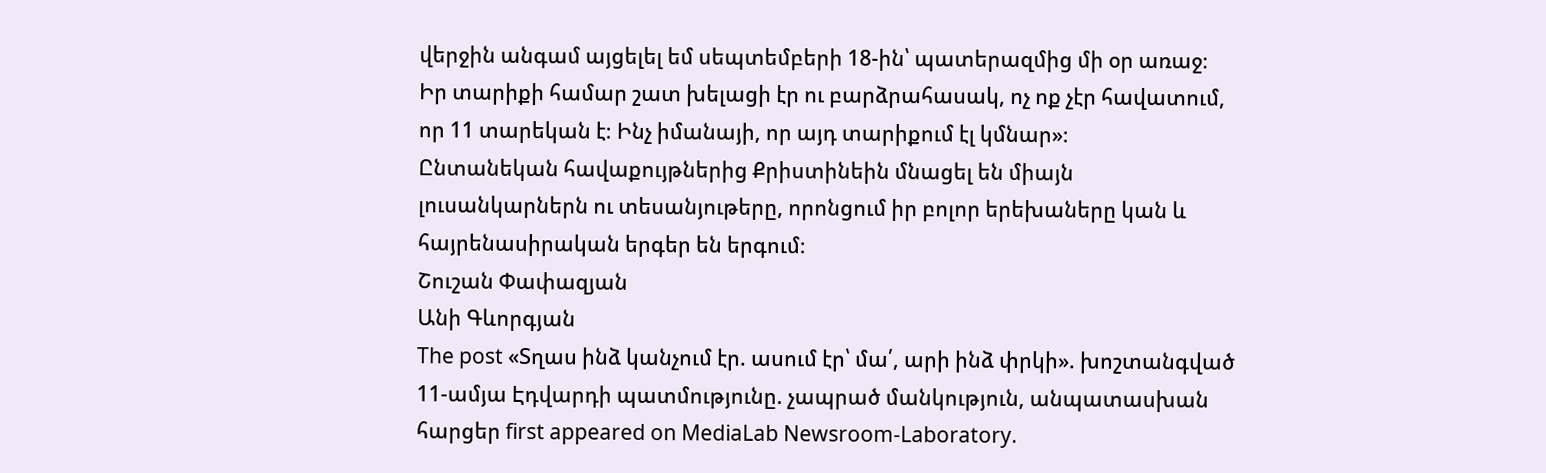վերջին անգամ այցելել եմ սեպտեմբերի 18-ին՝ պատերազմից մի օր առաջ։ Իր տարիքի համար շատ խելացի էր ու բարձրահասակ, ոչ ոք չէր հավատում, որ 11 տարեկան է։ Ինչ իմանայի, որ այդ տարիքում էլ կմնար»։
Ընտանեկան հավաքույթներից Քրիստինեին մնացել են միայն լուսանկարներն ու տեսանյութերը, որոնցում իր բոլոր երեխաները կան և հայրենասիրական երգեր են երգում։
Շուշան Փափազյան
Անի Գևորգյան
The post «Տղաս ինձ կանչում էր. ասում էր՝ մա՛, արի ինձ փրկի». խոշտանգված 11-ամյա Էդվարդի պատմությունը. չապրած մանկություն, անպատասխան հարցեր first appeared on MediaLab Newsroom-Laboratory.